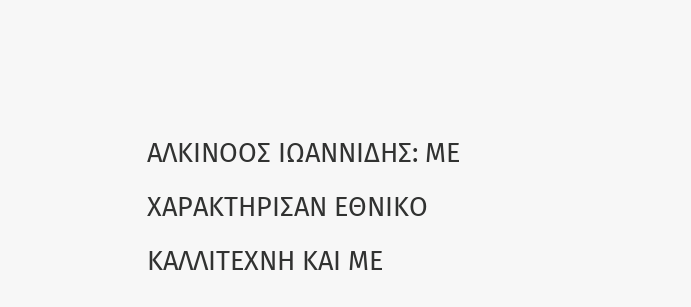ΑΛΚΙΝΟΟΣ ΙΩΑΝΝΙΔΗΣ: ΜΕ ΧΑΡΑΚΤΗΡΙΣΑΝ ΕΘΝΙΚΟ ΚΑΛΛΙΤΕΧΝΗ ΚΑΙ ΜΕ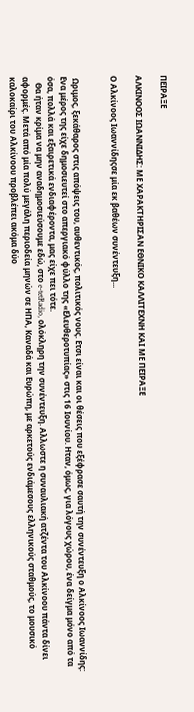ΠΕΙΡΑΞΕ

ΑΛΚΙΝΟΟΣ ΙΩΑΝΝΙΔΗΣ: ΜΕ ΧΑΡΑΚΤΗΡΙΣΑΝ ΕΘΝΙΚΟ ΚΑΛΛΙΤΕΧΝΗ ΚΑΙ ΜΕ ΠΕΙΡΑΞΕ

Ο Αλκίνοος Ιωαννίδηςσε μία εκ βαθέων συνέντευξη...


 Ωριμος, ξεκάθαρος στις απόψεις του, αυθεντικός, πολιτικός νους. Ετσι είναι και οι θέσεις που εξέφρασε σαυτή την συνέντευξη ο Αλκίνοος Ιωαννίδης: Ενα μέρος της είχε δημοσιευτεί στο απεργιακό φύλλο της «Ελευθεροτυπίας» στις 16 Ιουνίου. Ηταν, όμως, για λόγους χώρου, ένα δείγμα μόνο από τα όσα, πολλά και εξαιρετικά ενδιαφέροντα, μας είχε πει τότε.
   Θα ήταν κρίμα να μην αναδημοσιεύσουμε εδώ, στο e-tetRadio, ολόκληρη την συνέντευξη. Αλλωστε η συναυλιακή ατζέντα του Αλκίνοου πάντα δίνει αφορμές. Μετά από μία πολύ μεγάλη περιοδεία μηνών σε ΗΠΑ, Καναδά και Ευρώπη, με αρκετούς ενδιάμεσους ελληνικούς σταθμούς, το μουσικό καλοκαίρι του Αλκίνοου προβλέπει ακόμα δύο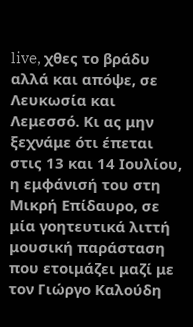live, χθες το βράδυ αλλά και απόψε, σε Λευκωσία και Λεμεσσό. Κι ας μην ξεχνάμε ότι έπεται στις 13 και 14 Ιουλίου, η εμφάνισή του στη Μικρή Επίδαυρο, σε μία γοητευτικά λιττή μουσική παράσταση που ετοιμάζει μαζί με τον Γιώργο Καλούδη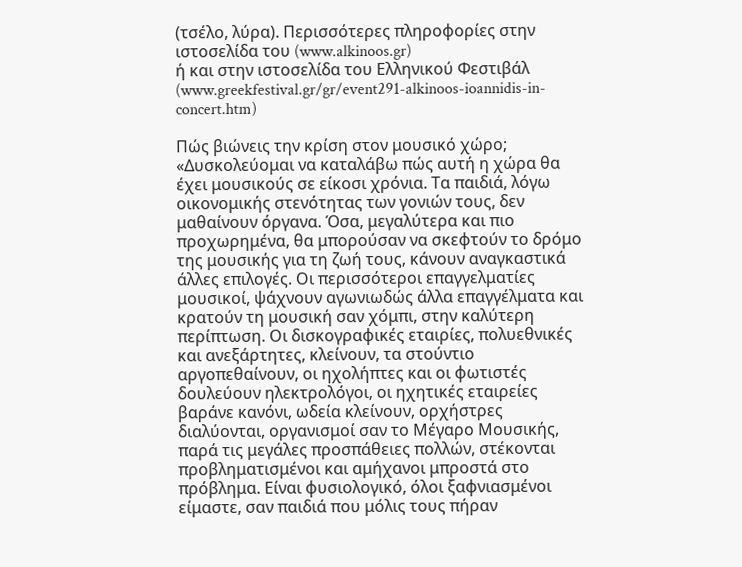(τσέλο, λύρα). Περισσότερες πληροφορίες στην ιστοσελίδα του (www.alkinoos.gr)
ή και στην ιστοσελίδα του Ελληνικού Φεστιβάλ (www.greekfestival.gr/gr/event291-alkinoos-ioannidis-in-concert.htm)

Πώς βιώνεις την κρίση στον μουσικό χώρο;
«Δυσκολεύομαι να καταλάβω πώς αυτή η χώρα θα έχει μουσικούς σε είκοσι χρόνια. Τα παιδιά, λόγω οικονομικής στενότητας των γονιών τους, δεν μαθαίνουν όργανα. Όσα, μεγαλύτερα και πιο προχωρημένα, θα μπορούσαν να σκεφτούν το δρόμο της μουσικής για τη ζωή τους, κάνουν αναγκαστικά άλλες επιλογές. Οι περισσότεροι επαγγελματίες μουσικοί, ψάχνουν αγωνιωδώς άλλα επαγγέλματα και κρατούν τη μουσική σαν χόμπι, στην καλύτερη περίπτωση. Οι δισκογραφικές εταιρίες, πολυεθνικές και ανεξάρτητες, κλείνουν, τα στούντιο αργοπεθαίνουν, οι ηχολήπτες και οι φωτιστές δουλεύουν ηλεκτρολόγοι, οι ηχητικές εταιρείες βαράνε κανόνι, ωδεία κλείνουν, ορχήστρες διαλύονται, οργανισμοί σαν το Μέγαρο Μουσικής, παρά τις μεγάλες προσπάθειες πολλών, στέκονται προβληματισμένοι και αμήχανοι μπροστά στο πρόβλημα. Είναι φυσιολογικό, όλοι ξαφνιασμένοι είμαστε, σαν παιδιά που μόλις τους πήραν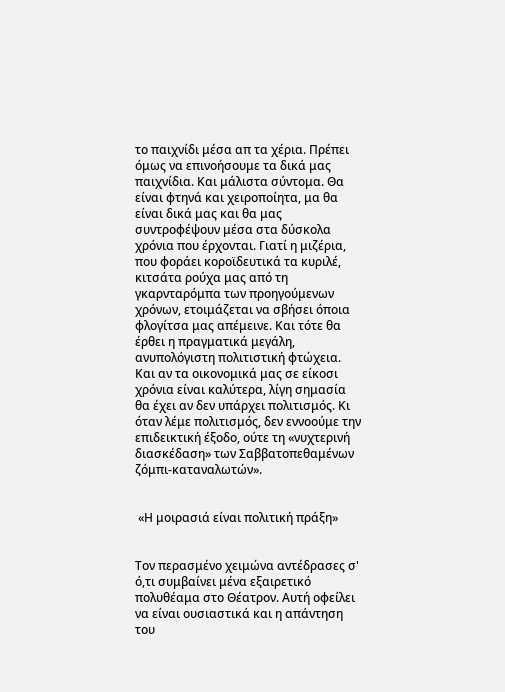το παιχνίδι μέσα απ τα χέρια. Πρέπει όμως να επινοήσουμε τα δικά μας παιχνίδια. Και μάλιστα σύντομα. Θα είναι φτηνά και χειροποίητα, μα θα είναι δικά μας και θα μας συντροφέψουν μέσα στα δύσκολα χρόνια που έρχονται. Γιατί η μιζέρια, που φοράει κοροϊδευτικά τα κυριλέ, κιτσάτα ρούχα μας από τη γκαρνταρόμπα των προηγούμενων χρόνων, ετοιμάζεται να σβήσει όποια φλογίτσα μας απέμεινε. Και τότε θα έρθει η πραγματικά μεγάλη, ανυπολόγιστη πολιτιστική φτώχεια. Και αν τα οικονομικά μας σε είκοσι χρόνια είναι καλύτερα, λίγη σημασία θα έχει αν δεν υπάρχει πολιτισμός. Κι όταν λέμε πολιτισμός, δεν εννοούμε την επιδεικτική έξοδο, ούτε τη «νυχτερινή διασκέδαση» των Σαββατοπεθαμένων ζόμπι-καταναλωτών».


 «Η μοιρασιά είναι πολιτική πράξη»


Τον περασμένο χειμώνα αντέδρασες σ' ό,τι συμβαίνει μένα εξαιρετικό πολυθέαμα στο Θέατρον. Αυτή οφείλει να είναι ουσιαστικά και η απάντηση του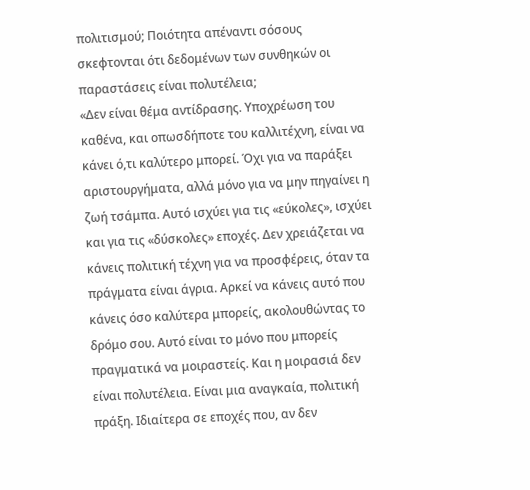πολιτισμού; Ποιότητα απέναντι σόσους σκεφτονται ότι δεδομένων των συνθηκών οι παραστάσεις είναι πολυτέλεια;
«Δεν είναι θέμα αντίδρασης. Υποχρέωση του καθένα, και οπωσδήποτε του καλλιτέχνη, είναι να κάνει ό,τι καλύτερο μπορεί. Όχι για να παράξει αριστουργήματα, αλλά μόνο για να μην πηγαίνει η ζωή τσάμπα. Αυτό ισχύει για τις «εύκολες», ισχύει και για τις «δύσκολες» εποχές. Δεν χρειάζεται να κάνεις πολιτική τέχνη για να προσφέρεις, όταν τα πράγματα είναι άγρια. Αρκεί να κάνεις αυτό που κάνεις όσο καλύτερα μπορείς, ακολουθώντας το δρόμο σου. Αυτό είναι το μόνο που μπορείς πραγματικά να μοιραστείς. Και η μοιρασιά δεν είναι πολυτέλεια. Είναι μια αναγκαία, πολιτική πράξη. Ιδιαίτερα σε εποχές που, αν δεν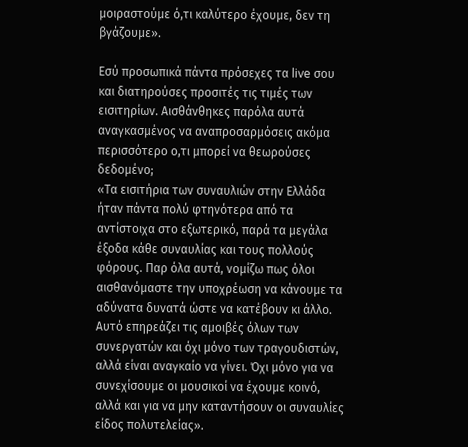μοιραστούμε ό,τι καλύτερο έχουμε, δεν τη βγάζουμε».

Εσύ προσωπικά πάντα πρόσεχες τα live σου και διατηρούσες προσιτές τις τιμές των εισιτηρίων. Αισθάνθηκες παρόλα αυτά αναγκασμένος να αναπροσαρμόσεις ακόμα περισσότερο ο,τι μπορεί να θεωρούσες δεδομένο;
«Τα εισιτήρια των συναυλιών στην Ελλάδα ήταν πάντα πολύ φτηνότερα από τα αντίστοιχα στο εξωτερικό, παρά τα μεγάλα έξοδα κάθε συναυλίας και τους πολλούς φόρους. Παρ όλα αυτά, νομίζω πως όλοι αισθανόμαστε την υποχρέωση να κάνουμε τα αδύνατα δυνατά ώστε να κατέβουν κι άλλο. Αυτό επηρεάζει τις αμοιβές όλων των συνεργατών και όχι μόνο των τραγουδιστών, αλλά είναι αναγκαίο να γίνει. Όχι μόνο για να συνεχίσουμε οι μουσικοί να έχουμε κοινό, αλλά και για να μην καταντήσουν οι συναυλίες είδος πολυτελείας».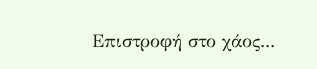Επιστροφή στο χάος...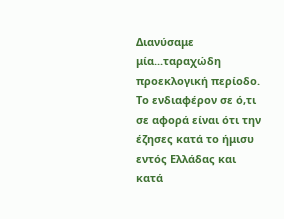Διανύσαμε μία...ταραχώδη προεκλογική περίοδο. Το ενδιαφέρον σε ό,τι σε αφορά είναι ότι την έζησες κατά το ήμισυ εντός Ελλάδας και κατά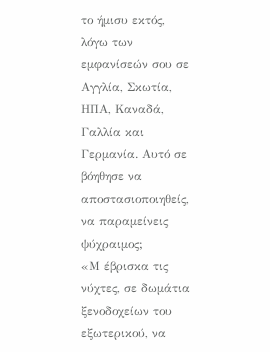το ήμισυ εκτός, λόγω των εμφανίσεών σου σε Αγγλία, Σκωτία, ΗΠΑ, Καναδά, Γαλλία και Γερμανία. Αυτό σε βόηθησε να αποστασιοποιηθείς, να παραμείνεις ψύχραιμος;
«Μ έβρισκα τις νύχτες, σε δωμάτια ξενοδοχείων του εξωτερικού, να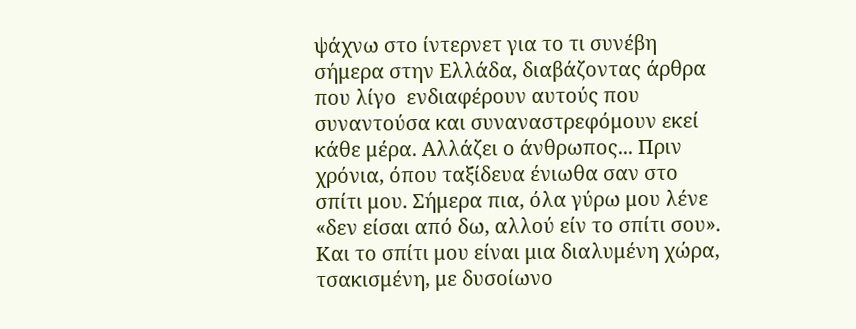ψάχνω στο ίντερνετ για το τι συνέβη σήμερα στην Ελλάδα, διαβάζοντας άρθρα που λίγο  ενδιαφέρουν αυτούς που συναντούσα και συναναστρεφόμουν εκεί κάθε μέρα. Αλλάζει ο άνθρωπος... Πριν χρόνια, όπου ταξίδευα ένιωθα σαν στο σπίτι μου. Σήμερα πια, όλα γύρω μου λένε «δεν είσαι από δω, αλλού είν το σπίτι σου». Και το σπίτι μου είναι μια διαλυμένη χώρα, τσακισμένη, με δυσοίωνο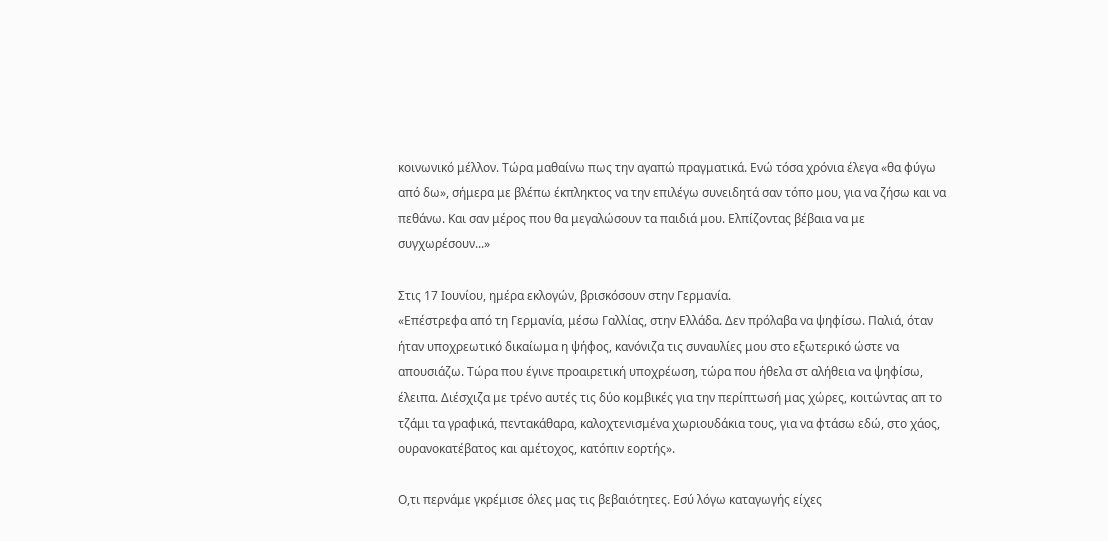κοινωνικό μέλλον. Τώρα μαθαίνω πως την αγαπώ πραγματικά. Ενώ τόσα χρόνια έλεγα «θα φύγω από δω», σήμερα με βλέπω έκπληκτος να την επιλέγω συνειδητά σαν τόπο μου, για να ζήσω και να πεθάνω. Και σαν μέρος που θα μεγαλώσουν τα παιδιά μου. Ελπίζοντας βέβαια να με συγχωρέσουν...»

Στις 17 Ιουνίου, ημέρα εκλογών, βρισκόσουν στην Γερμανία.
«Επέστρεφα από τη Γερμανία, μέσω Γαλλίας, στην Ελλάδα. Δεν πρόλαβα να ψηφίσω. Παλιά, όταν ήταν υποχρεωτικό δικαίωμα η ψήφος, κανόνιζα τις συναυλίες μου στο εξωτερικό ώστε να απουσιάζω. Τώρα που έγινε προαιρετική υποχρέωση, τώρα που ήθελα στ αλήθεια να ψηφίσω, έλειπα. Διέσχιζα με τρένο αυτές τις δύο κομβικές για την περίπτωσή μας χώρες, κοιτώντας απ το τζάμι τα γραφικά, πεντακάθαρα, καλοχτενισμένα χωριουδάκια τους, για να φτάσω εδώ, στο χάος, ουρανοκατέβατος και αμέτοχος, κατόπιν εορτής».

Ο,τι περνάμε γκρέμισε όλες μας τις βεβαιότητες. Εσύ λόγω καταγωγής είχες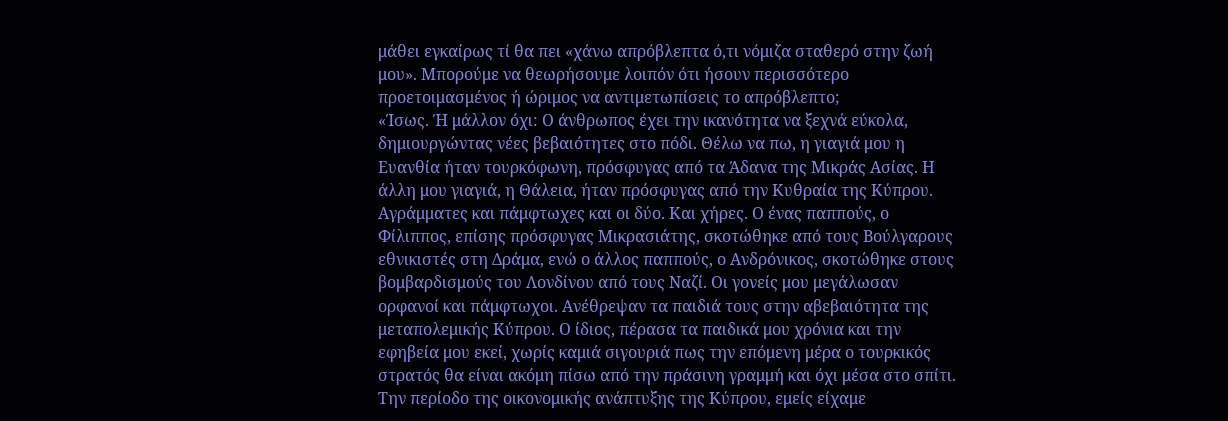μάθει εγκαίρως τί θα πει «χάνω απρόβλεπτα ό,τι νόμιζα σταθερό στην ζωή μου». Μπορούμε να θεωρήσουμε λοιπόν ότι ήσουν περισσότερο προετοιμασμένος ή ώριμος να αντιμετωπίσεις το απρόβλεπτο;
«Ίσως. Ή μάλλον όχι: Ο άνθρωπος έχει την ικανότητα να ξεχνά εύκολα, δημιουργώντας νέες βεβαιότητες στο πόδι. Θέλω να πω, η γιαγιά μου η Ευανθία ήταν τουρκόφωνη, πρόσφυγας από τα Άδανα της Μικράς Ασίας. Η άλλη μου γιαγιά, η Θάλεια, ήταν πρόσφυγας από την Κυθραία της Κύπρου. Αγράμματες και πάμφτωχες και οι δύο. Και χήρες. Ο ένας παππούς, ο Φίλιππος, επίσης πρόσφυγας Μικρασιάτης, σκοτώθηκε από τους Βούλγαρους εθνικιστές στη Δράμα, ενώ ο άλλος παππούς, ο Ανδρόνικος, σκοτώθηκε στους βομβαρδισμούς του Λονδίνου από τους Ναζί. Οι γονείς μου μεγάλωσαν ορφανοί και πάμφτωχοι. Ανέθρεψαν τα παιδιά τους στην αβεβαιότητα της μεταπολεμικής Κύπρου. Ο ίδιος, πέρασα τα παιδικά μου χρόνια και την εφηβεία μου εκεί, χωρίς καμιά σιγουριά πως την επόμενη μέρα ο τουρκικός στρατός θα είναι ακόμη πίσω από την πράσινη γραμμή και όχι μέσα στο σπίτι. Την περίοδο της οικονομικής ανάπτυξης της Κύπρου, εμείς είχαμε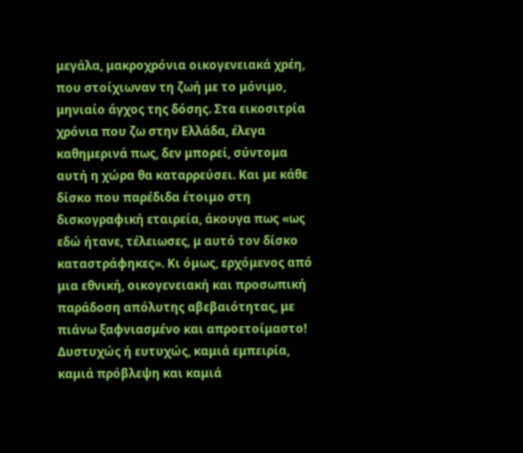μεγάλα, μακροχρόνια οικογενειακά χρέη, που στοίχιωναν τη ζωή με το μόνιμο, μηνιαίο άγχος της δόσης. Στα εικοσιτρία χρόνια που ζω στην Ελλάδα, έλεγα καθημερινά πως, δεν μπορεί, σύντομα αυτή η χώρα θα καταρρεύσει. Και με κάθε δίσκο που παρέδιδα έτοιμο στη δισκογραφική εταιρεία, άκουγα πως «ως εδώ ήτανε, τέλειωσες, μ αυτό τον δίσκο καταστράφηκες». Κι όμως, ερχόμενος από μια εθνική, οικογενειακή και προσωπική παράδοση απόλυτης αβεβαιότητας, με πιάνω ξαφνιασμένο και απροετοίμαστο! Δυστυχώς ή ευτυχώς, καμιά εμπειρία, καμιά πρόβλεψη και καμιά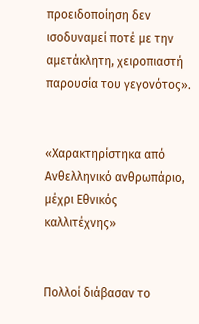προειδοποίηση δεν ισοδυναμεί ποτέ με την αμετάκλητη, χειροπιαστή παρουσία του γεγονότος».


«Χαρακτηρίστηκα από Ανθελληνικό ανθρωπάριο, μέχρι Εθνικός καλλιτέχνης»


Πολλοί διάβασαν το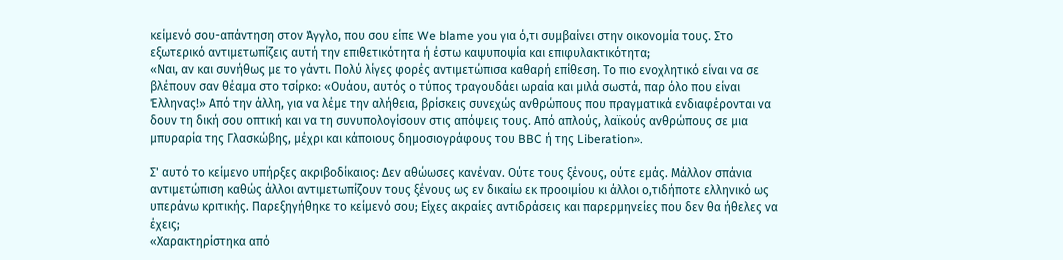κείμενό σου-απάντηση στον Άγγλο, που σου είπε We blame you για ό,τι συμβαίνει στην οικονομία τους. Στο εξωτερικό αντιμετωπίζεις αυτή την επιθετικότητα ή έστω καψυποψία και επιφυλακτικότητα;
«Ναι, αν και συνήθως με το γάντι. Πολύ λίγες φορές αντιμετώπισα καθαρή επίθεση. Το πιο ενοχλητικό είναι να σε βλέπουν σαν θέαμα στο τσίρκο: «Ουάου, αυτός ο τύπος τραγουδάει ωραία και μιλά σωστά, παρ όλο που είναι Έλληνας!» Από την άλλη, για να λέμε την αλήθεια, βρίσκεις συνεχώς ανθρώπους που πραγματικά ενδιαφέρονται να δουν τη δική σου οπτική και να τη συνυπολογίσουν στις απόψεις τους. Από απλούς, λαϊκούς ανθρώπους σε μια μπυραρία της Γλασκώβης, μέχρι και κάποιους δημοσιογράφους του BBC ή της Liberation».

Σ' αυτό το κείμενο υπήρξες ακριβοδίκαιος: Δεν αθώωσες κανέναν. Ούτε τους ξένους, ούτε εμάς. Μάλλον σπάνια αντιμετώπιση καθώς άλλοι αντιμετωπίζουν τους ξένους ως εν δικαίω εκ προοιμίου κι άλλοι ο,τιδήποτε ελληνικό ως υπεράνω κριτικής. Παρεξηγήθηκε το κείμενό σου; Είχες ακραίες αντιδράσεις και παρερμηνείες που δεν θα ήθελες να έχεις;
«Χαρακτηρίστηκα από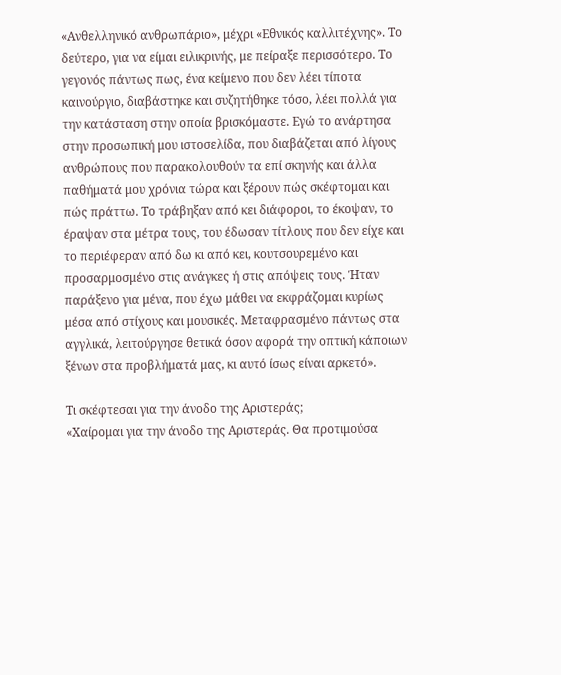«Ανθελληνικό ανθρωπάριο», μέχρι «Εθνικός καλλιτέχνης». Το δεύτερο, για να είμαι ειλικρινής, με πείραξε περισσότερο. Το γεγονός πάντως πως, ένα κείμενο που δεν λέει τίποτα καινούργιο, διαβάστηκε και συζητήθηκε τόσο, λέει πολλά για την κατάσταση στην οποία βρισκόμαστε. Εγώ το ανάρτησα στην προσωπική μου ιστοσελίδα, που διαβάζεται από λίγους ανθρώπους που παρακολουθούν τα επί σκηνής και άλλα παθήματά μου χρόνια τώρα και ξέρουν πώς σκέφτομαι και πώς πράττω. Το τράβηξαν από κει διάφοροι, το έκοψαν, το έραψαν στα μέτρα τους, του έδωσαν τίτλους που δεν είχε και το περιέφεραν από δω κι από κει, κουτσουρεμένο και προσαρμοσμένο στις ανάγκες ή στις απόψεις τους. Ήταν παράξενο για μένα, που έχω μάθει να εκφράζομαι κυρίως μέσα από στίχους και μουσικές. Μεταφρασμένο πάντως στα αγγλικά, λειτούργησε θετικά όσον αφορά την οπτική κάποιων ξένων στα προβλήματά μας, κι αυτό ίσως είναι αρκετό».

Τι σκέφτεσαι για την άνοδο της Αριστεράς;
«Χαίρομαι για την άνοδο της Αριστεράς. Θα προτιμούσα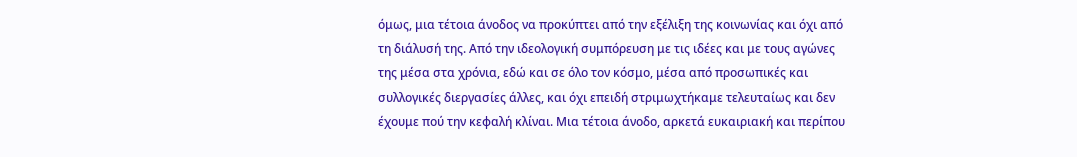όμως, μια τέτοια άνοδος να προκύπτει από την εξέλιξη της κοινωνίας και όχι από τη διάλυσή της. Από την ιδεολογική συμπόρευση με τις ιδέες και με τους αγώνες της μέσα στα χρόνια, εδώ και σε όλο τον κόσμο, μέσα από προσωπικές και συλλογικές διεργασίες άλλες, και όχι επειδή στριμωχτήκαμε τελευταίως και δεν έχουμε πού την κεφαλή κλίναι. Μια τέτοια άνοδο, αρκετά ευκαιριακή και περίπου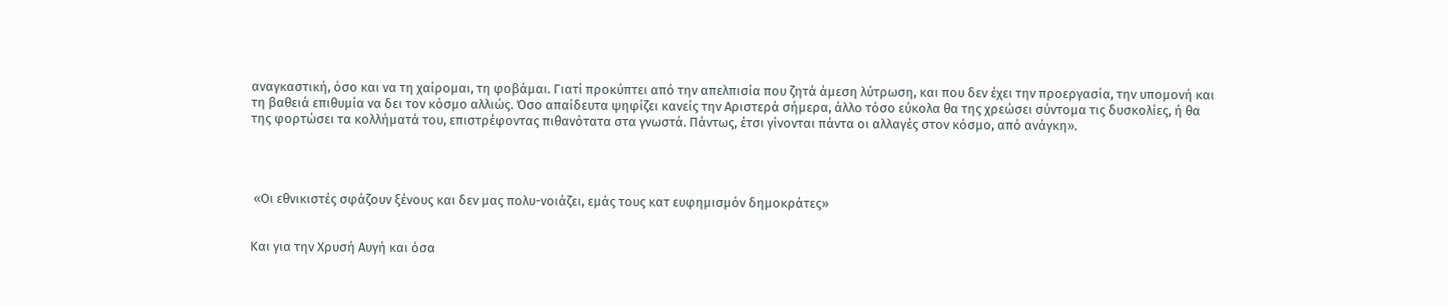αναγκαστική, όσο και να τη χαίρομαι, τη φοβάμαι. Γιατί προκύπτει από την απελπισία που ζητά άμεση λύτρωση, και που δεν έχει την προεργασία, την υπομονή και τη βαθειά επιθυμία να δει τον κόσμο αλλιώς. Όσο απαίδευτα ψηφίζει κανείς την Αριστερά σήμερα, άλλο τόσο εύκολα θα της χρεώσει σύντομα τις δυσκολίες, ή θα της φορτώσει τα κολλήματά του, επιστρέφοντας πιθανότατα στα γνωστά. Πάντως, έτσι γίνονται πάντα οι αλλαγές στον κόσμο, από ανάγκη».




 «Οι εθνικιστές σφάζουν ξένους και δεν μας πολυ-νοιάζει, εμάς τους κατ ευφημισμόν δημοκράτες»


Και για την Χρυσή Αυγή και όσα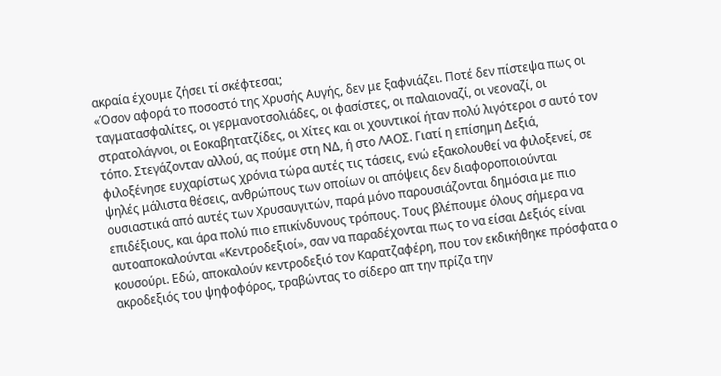ακραία έχουμε ζήσει τί σκέφτεσαι;
«Όσον αφορά το ποσοστό της Χρυσής Αυγής, δεν με ξαφνιάζει. Ποτέ δεν πίστεψα πως οι ταγματασφαλίτες, οι γερμανοτσολιάδες, οι φασίστες, οι παλαιοναζί, οι νεοναζί, οι στρατολάγνοι, οι Εοκαβητατζίδες, οι Χίτες και οι χουντικοί ήταν πολύ λιγότεροι σ αυτό τον τόπο. Στεγάζονταν αλλού, ας πούμε στη ΝΔ, ή στο ΛΑΟΣ. Γιατί η επίσημη Δεξιά, φιλοξένησε ευχαρίστως χρόνια τώρα αυτές τις τάσεις, ενώ εξακολουθεί να φιλοξενεί, σε ψηλές μάλιστα θέσεις, ανθρώπους των οποίων οι απόψεις δεν διαφοροποιούνται ουσιαστικά από αυτές των Χρυσαυγιτών, παρά μόνο παρουσιάζονται δημόσια με πιο επιδέξιους, και άρα πολύ πιο επικίνδυνους τρόπους. Τους βλέπουμε όλους σήμερα να αυτοαποκαλούνται «Κεντροδεξιοί», σαν να παραδέχονται πως το να είσαι Δεξιός είναι κουσούρι. Εδώ, αποκαλούν κεντροδεξιό τον Καρατζαφέρη, που τον εκδικήθηκε πρόσφατα ο ακροδεξιός του ψηφοφόρος, τραβώντας το σίδερο απ την πρίζα την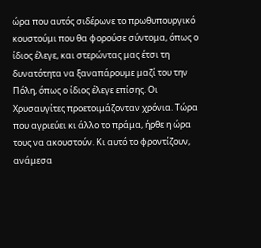ώρα που αυτός σιδέρωνε το πρωθυπουργικό κουστούμι που θα φορούσε σύντομα, όπως ο ίδιος έλεγε, και στερώντας μας έτσι τη δυνατότητα να ξαναπάρουμε μαζί του την Πόλη, όπως ο ίδιος έλεγε επίσης. Οι Χρυσαυγίτες προετοιμάζονταν χρόνια. Τώρα που αγριεύει κι άλλο το πράμα, ήρθε η ώρα τους να ακουστούν. Κι αυτό το φροντίζουν, ανάμεσα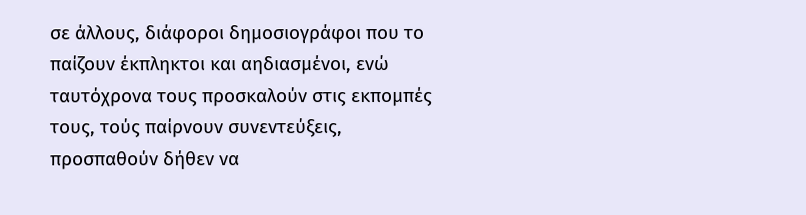σε άλλους, διάφοροι δημοσιογράφοι που το παίζουν έκπληκτοι και αηδιασμένοι, ενώ ταυτόχρονα τους προσκαλούν στις εκπομπές τους, τούς παίρνουν συνεντεύξεις, προσπαθούν δήθεν να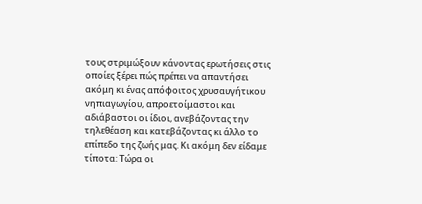τους στριμώξουν κάνοντας ερωτήσεις στις οποίες ξέρει πώς πρέπει να απαντήσει ακόμη κι ένας απόφοιτος χρυσαυγήτικου νηπιαγωγίου, απροετοίμαστοι και αδιάβαστοι οι ίδιοι, ανεβάζοντας την τηλεθέαση και κατεβάζοντας κι άλλο το επίπεδο της ζωής μας. Κι ακόμη δεν είδαμε τίποτα: Τώρα οι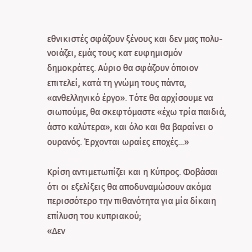εθνικιστές σφάζουν ξένους και δεν μας πολυ-νοιάζει, εμάς τους κατ ευφημισμόν δημοκράτες. Αύριο θα σφάζουν όποιον επιτελεί, κατά τη γνώμη τους πάντα, «ανθελληνικό έργο». Τότε θα αρχίσουμε να σιωπούμε, θα σκεφτόμαστε «έχω τρία παιδιά, άστο καλύτερα», και όλο και θα βαραίνει ο ουρανός. Έρχονται ωραίες εποχές...»

Κρίση αντιμετωπίζει και η Κύπρος. Φοβάσαι ότι οι εξελίξεις θα αποδυναμώσουν ακόμα περισσότερο την πιθανότητα για μία δίκαιη επίλυση του κυπριακού;
«Δεν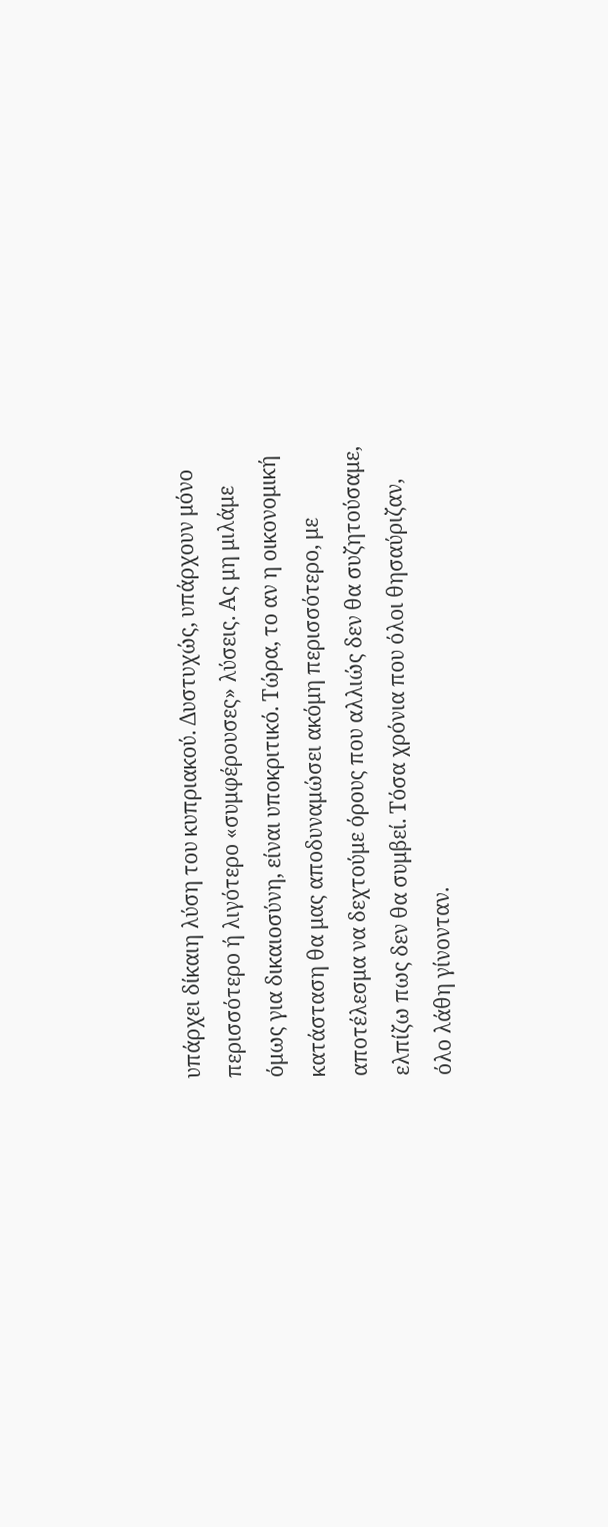υπάρχει δίκαιη λύση του κυπριακού. Δυστυχώς, υπάρχουν μόνο περισσότερο ή λιγότερο «συμφέρουσες» λύσεις. Ας μη μιλάμε όμως για δικαιοσύνη, είναι υποκριτικό. Τώρα, το αν η οικονομική κατάσταση θα μας αποδυναμώσει ακόμη περισσότερο, με αποτέλεσμα να δεχτούμε όρους που αλλιώς δεν θα συζητούσαμε, ελπίζω πως δεν θα συμβεί. Τόσα χρόνια που όλοι θησαύριζαν, όλο λάθη γίνονταν.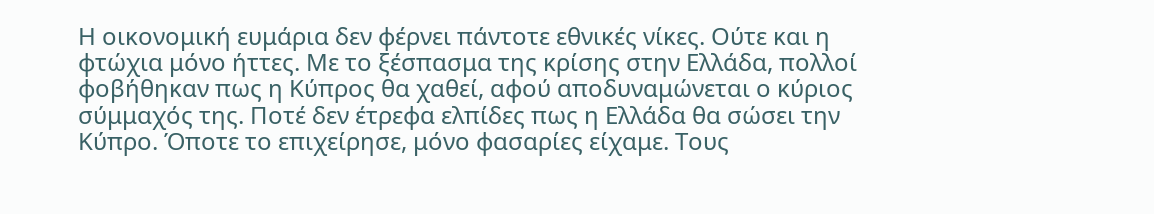Η οικονομική ευμάρια δεν φέρνει πάντοτε εθνικές νίκες. Ούτε και η φτώχια μόνο ήττες. Με το ξέσπασμα της κρίσης στην Ελλάδα, πολλοί φοβήθηκαν πως η Κύπρος θα χαθεί, αφού αποδυναμώνεται ο κύριος σύμμαχός της. Ποτέ δεν έτρεφα ελπίδες πως η Ελλάδα θα σώσει την Κύπρο. Όποτε το επιχείρησε, μόνο φασαρίες είχαμε. Τους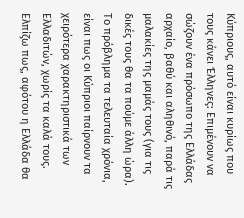Κύπριους, αυτό είναι κυρίως που τους κάνει Έλληνες: Επιμένουν να σώζουν ένα πρόσωπο της Ελλάδας αρχαίο, βαθύ και αληθινό, παρά τις μαλακίες της μαμάς τους (για τις δικές τους θα τα πούμε άλλη ώρα). Το πρόβλημα τα τελευταία χρόνια, είναι πως οι Κύπριοι παίρνουν τα χειρότερα χαρακτηριστικά των Ελλαδιτών, χωρίς τα καλά τους. Ελπίζω πως, αφότου η Ελλάδα θα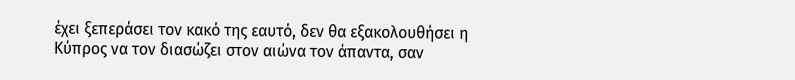έχει ξεπεράσει τον κακό της εαυτό, δεν θα εξακολουθήσει η Κύπρος να τον διασώζει στον αιώνα τον άπαντα, σαν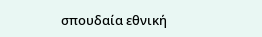σπουδαία εθνική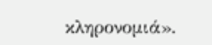κληρονομιά».